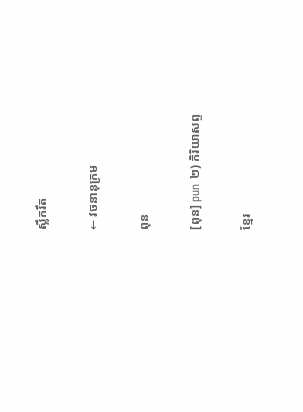ស្លឹករឹត

← វចនានុក្រម

ពុន

[ពុន] pun ២) កិរិយាសព្ទ

ខ្មែរ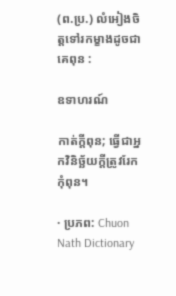(ព.ប្រ.) លំអៀងចិត្តទៅរកម្ខាងដូចជាគេពុន :

ឧទាហរណ៍

កាត់ក្ដីពុន; ធ្វើជាអ្នកវិនិច្ឆ័យក្ដីត្រូវរែកកុំពុន។

· ប្រភព: Chuon Nath Dictionary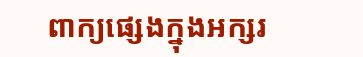ពាក្យផ្សេងក្នុងអក្សរ